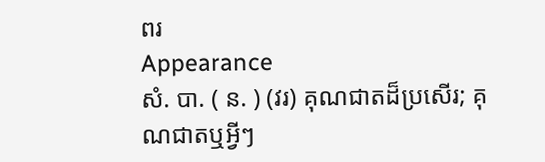ពរ
Appearance
សំ. បា. ( ន. ) (វរ) គុណជាតដ៏ប្រសើរ; គុណជាតឬអ្វីៗ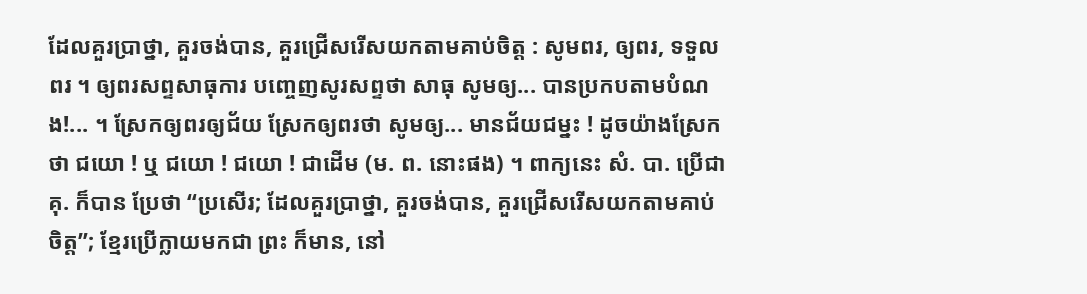ដែលគួរប្រាថ្នា, គួរចង់បាន, គួរជ្រើសរើសយកតាមគាប់ចិត្ត : សូមពរ, ឲ្យពរ, ទទួលពរ ។ ឲ្យពរសព្ទសាធុការ បញ្ចេញសូរសព្ទថា សាធុ សូមឲ្យ... បានប្រកបតាមបំណង!... ។ ស្រែកឲ្យពរឲ្យជ័យ ស្រែកឲ្យពរថា សូមឲ្យ... មានជ័យជម្នះ ! ដូចយ៉ាងស្រែកថា ជយោ ! ឬ ជយោ ! ជយោ ! ជាដើម (ម. ព. នោះផង) ។ ពាក្យនេះ សំ. បា. ប្រើជា គុ. ក៏បាន ប្រែថា “ប្រសើរ; ដែលគួរប្រាថ្នា, គួរចង់បាន, គួរជ្រើសរើសយកតាមគាប់ចិត្ត”; ខ្មែរប្រើក្លាយមកជា ព្រះ ក៏មាន, នៅ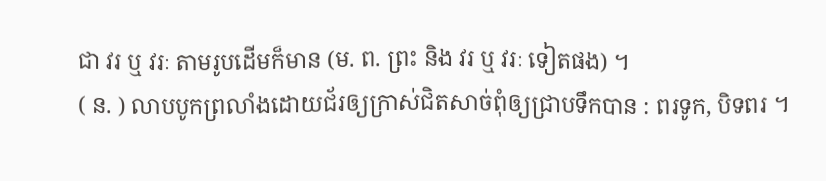ជា វរ ឬ វរៈ តាមរូបដើមក៏មាន (ម. ព. ព្រះ និង វរ ឬ វរៈ ទៀតផង) ។
( ន. ) លាបបូកព្រលាំងដោយជ័រឲ្យក្រាស់ជិតសាច់ពុំឲ្យជ្រាបទឹកបាន : ពរទូក, បិទពរ ។